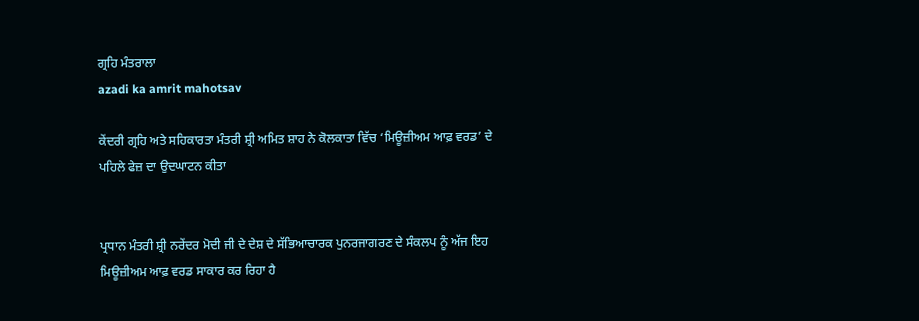ਗ੍ਰਹਿ ਮੰਤਰਾਲਾ
azadi ka amrit mahotsav

ਕੇਂਦਰੀ ਗ੍ਰਹਿ ਅਤੇ ਸਹਿਕਾਰਤਾ ਮੰਤਰੀ ਸ਼੍ਰੀ ਅਮਿਤ ਸ਼ਾਹ ਨੇ ਕੋਲਕਾਤਾ ਵਿੱਚ ‘ਮਿਊਜ਼ੀਅਮ ਆਫ਼ ਵਰਡ’ ਦੇ ਪਹਿਲੇ ਫੇਜ਼ ਦਾ ਉਦਘਾਟਨ ਕੀਤਾ


ਪ੍ਰਧਾਨ ਮੰਤਰੀ ਸ਼੍ਰੀ ਨਰੇਂਦਰ ਮੋਦੀ ਜੀ ਦੇ ਦੇਸ਼ ਦੇ ਸੱਭਿਆਚਾਰਕ ਪੁਨਰਜਾਗਰਣ ਦੇ ਸੰਕਲਪ ਨੂੰ ਅੱਜ ਇਹ ਮਿਊਜ਼ੀਅਮ ਆਫ਼ ਵਰਡ ਸਾਕਾਰ ਕਰ ਰਿਹਾ ਹੈ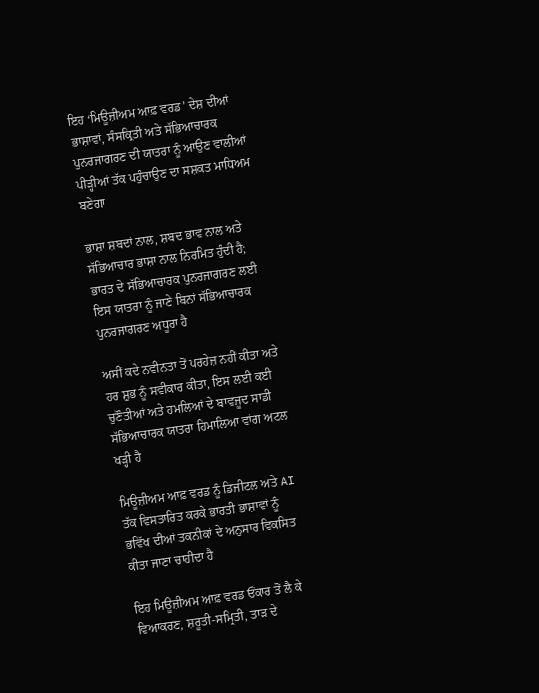ਇਹ ‘ਮਿਊਜ਼ੀਅਮ ਆਫ਼ ਵਰਡ’ ਦੇਸ਼ ਦੀਆਂ ਭਾਸ਼ਾਵਾਂ, ਸੰਸਕ੍ਰਿਤੀ ਅਤੇ ਸੱਭਿਆਚਾਰਕ ਪੁਨਰਜਾਗਰਣ ਦੀ ਯਾਤਰਾ ਨੂੰ ਆਉਣ ਵਾਲੀਆਂ ਪੀੜ੍ਹੀਆਂ ਤੱਕ ਪਹੁੰਚਾਉਣ ਦਾ ਸਸ਼ਕਤ ਮਾਧਿਅਮ ਬਣੇਗਾ

ਭਾਸ਼ਾ ਸ਼ਬਦਾਂ ਨਾਲ, ਸ਼ਬਦ ਭਾਵ ਨਾਲ ਅਤੇ ਸੱਭਿਆਚਾਰ ਭਾਸ਼ਾ ਨਾਲ ਨਿਰਮਿਤ ਹੁੰਦੀ ਹੈ; ਭਾਰਤ ਦੇ ਸੱਭਿਆਚਾਰਕ ਪੁਨਰਜਾਗਰਣ ਲਈ ਇਸ ਯਾਤਰਾ ਨੂੰ ਜਾਣੇ ਬਿਨਾਂ ਸੱਭਿਆਚਾਰਕ ਪੁਨਰਜਾਗਰਣ ਅਧੂਰਾ ਹੈ

ਅਸੀਂ ਕਦੇ ਨਵੀਨਤਾ ਤੋਂ ਪਰਹੇਜ਼ ਨਹੀਂ ਕੀਤਾ ਅਤੇ ਹਰ ਸ਼ੁਭ ਨੂੰ ਸਵੀਕਾਰ ਕੀਤਾ, ਇਸ ਲਈ ਕਈ ਚੁਣੌਤੀਆਂ ਅਤੇ ਹਮਲਿਆਂ ਦੇ ਬਾਵਜੂਦ ਸਾਡੀ ਸੱਭਿਆਚਾਰਕ ਯਾਤਰਾ ਹਿਮਾਲਿਆ ਵਾਂਗ ਅਟਲ ਖੜ੍ਹੀ ਹੈ

ਮਿਊਜ਼ੀਅਮ ਆਫ਼ ਵਰਡ ਨੂੰ ਡਿਜੀਟਲ ਅਤੇ AI ਤੱਕ ਵਿਸਤਾਰਿਤ ਕਰਕੇ ਭਾਰਤੀ ਭਾਸ਼ਾਵਾਂ ਨੂੰ ਭਵਿੱਖ ਦੀਆਂ ਤਕਨੀਕਾਂ ਦੇ ਅਨੁਸਾਰ ਵਿਕਸਿਤ ਕੀਤਾ ਜਾਣਾ ਚਾਹੀਦਾ ਹੈ

ਇਹ ਮਿਊਜ਼ੀਅਮ ਆਫ਼ ਵਰਡ ਓਂਕਾਰ ਤੋਂ ਲੈ ਕੇ ਵਿਆਕਰਣ, ਸ਼ਰੂਤੀ-ਸਮ੍ਰਿਤੀ, ਤਾੜ ਦੇ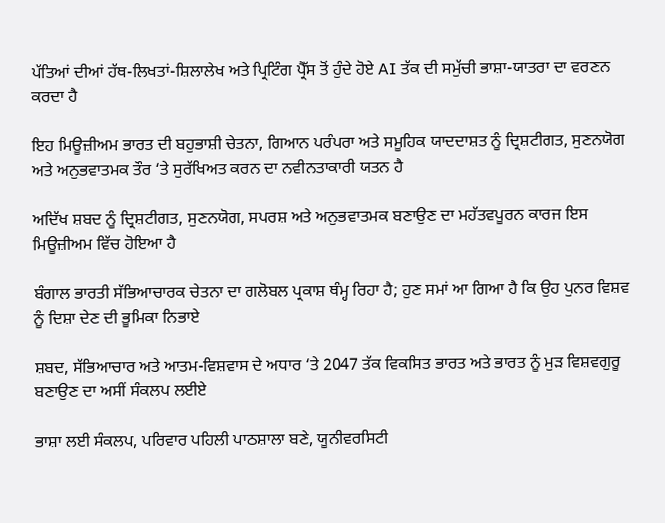ਪੱਤਿਆਂ ਦੀਆਂ ਹੱਥ-ਲਿਖਤਾਂ-ਸ਼ਿਲਾਲੇਖ ਅਤੇ ਪ੍ਰਿਟਿੰਗ ਪ੍ਰੈੱਸ ਤੋਂ ਹੁੰਦੇ ਹੋਏ AI ਤੱਕ ਦੀ ਸਮੁੱਚੀ ਭਾਸ਼ਾ-ਯਾਤਰਾ ਦਾ ਵਰਣਨ ਕਰਦਾ ਹੈ

ਇਹ ਮਿਊਜ਼ੀਅਮ ਭਾਰਤ ਦੀ ਬਹੁਭਾਸ਼ੀ ਚੇਤਨਾ, ਗਿਆਨ ਪਰੰਪਰਾ ਅਤੇ ਸਮੂਹਿਕ ਯਾਦਦਾਸ਼ਤ ਨੂੰ ਦ੍ਰਿਸ਼ਟੀਗਤ, ਸੁਣਨਯੋਗ ਅਤੇ ਅਨੁਭਵਾਤਮਕ ਤੌਰ ‘ਤੇ ਸੁਰੱਖਿਅਤ ਕਰਨ ਦਾ ਨਵੀਨਤਾਕਾਰੀ ਯਤਨ ਹੈ

ਅਦਿੱਖ ਸ਼ਬਦ ਨੂੰ ਦ੍ਰਿਸ਼ਟੀਗਤ, ਸੁਣਨਯੋਗ, ਸਪਰਸ਼ ਅਤੇ ਅਨੁਭਵਾਤਮਕ ਬਣਾਉਣ ਦਾ ਮਹੱਤਵਪੂਰਨ ਕਾਰਜ ਇਸ ਮਿਊਜ਼ੀਅਮ ਵਿੱਚ ਹੋਇਆ ਹੈ

ਬੰਗਾਲ ਭਾਰਤੀ ਸੱਭਿਆਚਾਰਕ ਚੇਤਨਾ ਦਾ ਗਲੋਬਲ ਪ੍ਰਕਾਸ਼ ਥੰਮ੍ਹ ਰਿਹਾ ਹੈ; ਹੁਣ ਸਮਾਂ ਆ ਗਿਆ ਹੈ ਕਿ ਉਹ ਪੁਨਰ ਵਿਸ਼ਵ ਨੂੰ ਦਿਸ਼ਾ ਦੇਣ ਦੀ ਭੂਮਿਕਾ ਨਿਭਾਏ

ਸ਼ਬਦ, ਸੱਭਿਆਚਾਰ ਅਤੇ ਆਤਮ-ਵਿਸ਼ਵਾਸ ਦੇ ਅਧਾਰ ‘ਤੇ 2047 ਤੱਕ ਵਿਕਸਿਤ ਭਾਰਤ ਅਤੇ ਭਾਰਤ ਨੂੰ ਮੁੜ ਵਿਸ਼ਵਗੁਰੂ ਬਣਾਉਣ ਦਾ ਅਸੀਂ ਸੰਕਲਪ ਲਈਏ

ਭਾਸ਼ਾ ਲਈ ਸੰਕਲਪ, ਪਰਿਵਾਰ ਪਹਿਲੀ ਪਾਠਸ਼ਾਲਾ ਬਣੇ, ਯੂਨੀਵਰਸਿਟੀ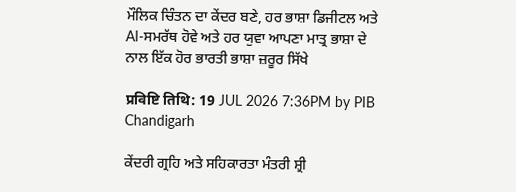ਮੌਲਿਕ ਚਿੰਤਨ ਦਾ ਕੇਂਦਰ ਬਣੇ, ਹਰ ਭਾਸ਼ਾ ਡਿਜੀਟਲ ਅਤੇ AI-ਸਮਰੱਥ ਹੋਵੇ ਅਤੇ ਹਰ ਯੁਵਾ ਆਪਣਾ ਮਾਤ੍ਰ ਭਾਸ਼ਾ ਦੇ ਨਾਲ ਇੱਕ ਹੋਰ ਭਾਰਤੀ ਭਾਸ਼ਾ ਜ਼ਰੂਰ ਸਿੱਖੇ

प्रविष्टि तिथि: 19 JUL 2026 7:36PM by PIB Chandigarh

ਕੇਂਦਰੀ ਗ੍ਰਹਿ ਅਤੇ ਸਹਿਕਾਰਤਾ ਮੰਤਰੀ ਸ਼੍ਰੀ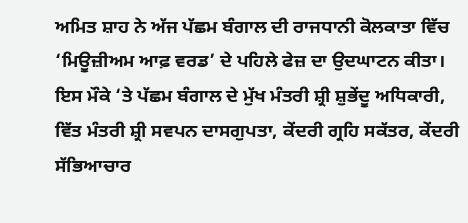ਅਮਿਤ ਸ਼ਾਹ ਨੇ ਅੱਜ ਪੱਛਮ ਬੰਗਾਲ ਦੀ ਰਾਜਧਾਨੀ ਕੋਲਕਾਤਾ ਵਿੱਚ ‘ਮਿਊਜ਼ੀਅਮ ਆਫ਼ ਵਰਡ’ ਦੇ ਪਹਿਲੇ ਫੇਜ਼ ਦਾ ਉਦਘਾਟਨ ਕੀਤਾ। ਇਸ ਮੌਕੇ ‘ਤੇ ਪੱਛਮ ਬੰਗਾਲ ਦੇ ਮੁੱਖ ਮੰਤਰੀ ਸ਼੍ਰੀ ਸ਼ੁਭੇਂਦੂ ਅਧਿਕਾਰੀ, ਵਿੱਤ ਮੰਤਰੀ ਸ਼੍ਰੀ ਸਵਪਨ ਦਾਸਗੁਪਤਾ, ਕੇਂਦਰੀ ਗ੍ਰਹਿ ਸਕੱਤਰ, ਕੇਂਦਰੀ ਸੱਭਿਆਚਾਰ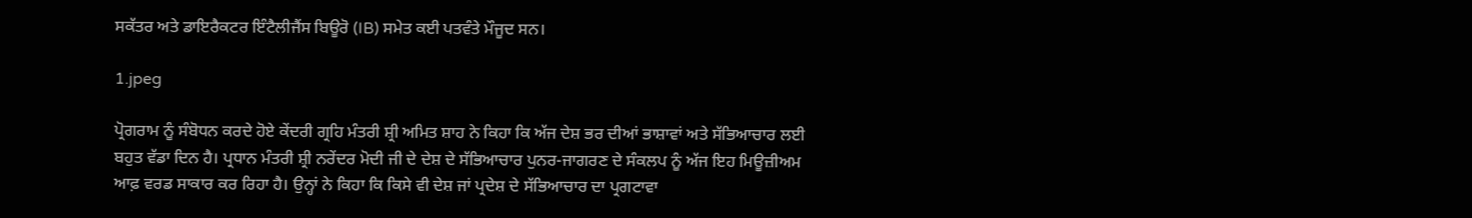ਸਕੱਤਰ ਅਤੇ ਡਾਇਰੈਕਟਰ ਇੰਟੈਲੀਜੈਂਸ ਬਿਊਰੋ (IB) ਸਮੇਤ ਕਈ ਪਤਵੰਤੇ ਮੌਜੂਦ ਸਨ।

1.jpeg

ਪ੍ਰੋਗਰਾਮ ਨੂੰ ਸੰਬੋਧਨ ਕਰਦੇ ਹੋਏ ਕੇਂਦਰੀ ਗ੍ਰਹਿ ਮੰਤਰੀ ਸ਼੍ਰੀ ਅਮਿਤ ਸ਼ਾਹ ਨੇ ਕਿਹਾ ਕਿ ਅੱਜ ਦੇਸ਼ ਭਰ ਦੀਆਂ ਭਾਸ਼ਾਵਾਂ ਅਤੇ ਸੱਭਿਆਚਾਰ ਲਈ ਬਹੁਤ ਵੱਡਾ ਦਿਨ ਹੈ। ਪ੍ਰਧਾਨ ਮੰਤਰੀ ਸ਼੍ਰੀ ਨਰੇਂਦਰ ਮੋਦੀ ਜੀ ਦੇ ਦੇਸ਼ ਦੇ ਸੱਭਿਆਚਾਰ ਪੁਨਰ-ਜਾਗਰਣ ਦੇ ਸੰਕਲਪ ਨੂੰ ਅੱਜ ਇਹ ਮਿਊਜ਼ੀਅਮ ਆਫ਼ ਵਰਡ ਸਾਕਾਰ ਕਰ ਰਿਹਾ ਹੈ। ਉਨ੍ਹਾਂ ਨੇ ਕਿਹਾ ਕਿ ਕਿਸੇ ਵੀ ਦੇਸ਼ ਜਾਂ ਪ੍ਰਦੇਸ਼ ਦੇ ਸੱਭਿਆਚਾਰ ਦਾ ਪ੍ਰਗਟਾਵਾ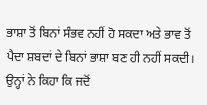ਭਾਸ਼ਾ ਤੋਂ ਬਿਨਾਂ ਸੰਭਵ ਨਹੀਂ ਹੋ ਸਕਦਾ ਅਤੇ ਭਾਵ ਤੋਂ ਪੈਦਾ ਸ਼ਬਦਾਂ ਦੇ ਬਿਨਾਂ ਭਾਸ਼ਾ ਬਣ ਹੀ ਨਹੀਂ ਸਕਦੀ। ਉਨ੍ਹਾਂ ਨੇ ਕਿਹਾ ਕਿ ਜਦੋਂ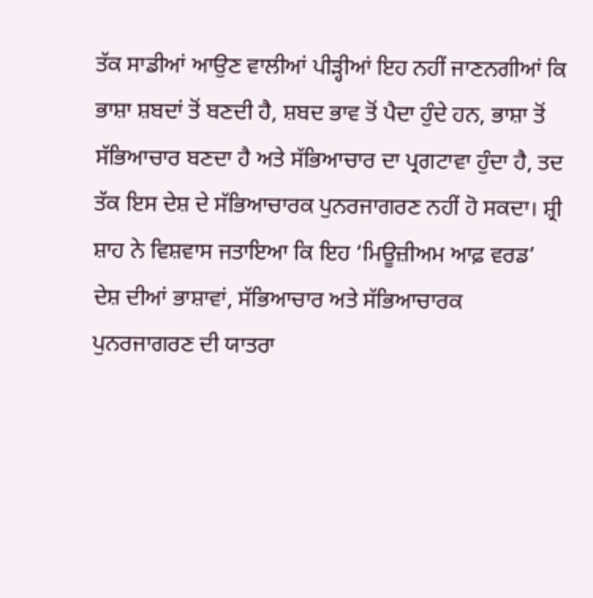ਤੱਕ ਸਾਡੀਆਂ ਆਉਣ ਵਾਲੀਆਂ ਪੀੜ੍ਹੀਆਂ ਇਹ ਨਹੀਂ ਜਾਣਨਗੀਆਂ ਕਿ ਭਾਸ਼ਾ ਸ਼ਬਦਾਂ ਤੋਂ ਬਣਦੀ ਹੈ, ਸ਼ਬਦ ਭਾਵ ਤੋਂ ਪੈਦਾ ਹੁੰਦੇ ਹਨ, ਭਾਸ਼ਾ ਤੋਂ ਸੱਭਿਆਚਾਰ ਬਣਦਾ ਹੈ ਅਤੇ ਸੱਭਿਆਚਾਰ ਦਾ ਪ੍ਰਗਟਾਵਾ ਹੁੰਦਾ ਹੈ, ਤਦ ਤੱਕ ਇਸ ਦੇਸ਼ ਦੇ ਸੱਭਿਆਚਾਰਕ ਪੁਨਰਜਾਗਰਣ ਨਹੀਂ ਹੋ ਸਕਦਾ। ਸ਼੍ਰੀ ਸ਼ਾਹ ਨੇ ਵਿਸ਼ਵਾਸ ਜਤਾਇਆ ਕਿ ਇਹ ‘ਮਿਊਜ਼ੀਅਮ ਆਫ਼ ਵਰਡ’ ਦੇਸ਼ ਦੀਆਂ ਭਾਸ਼ਾਵਾਂ, ਸੱਭਿਆਚਾਰ ਅਤੇ ਸੱਭਿਆਚਾਰਕ ਪੁਨਰਜਾਗਰਣ ਦੀ ਯਾਤਰਾ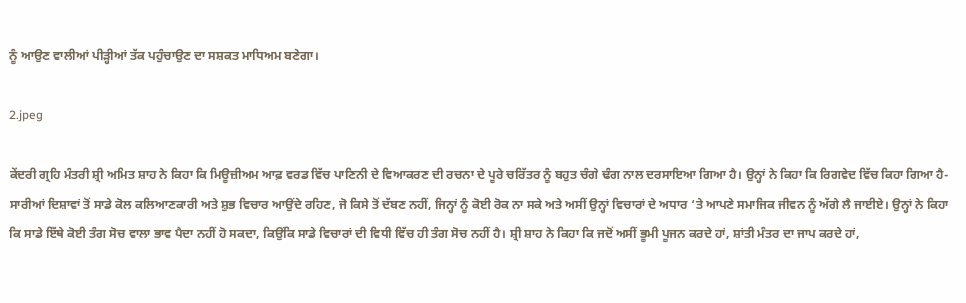ਨੂੰ ਆਉਣ ਵਾਲੀਆਂ ਪੀੜ੍ਹੀਆਂ ਤੱਕ ਪਹੁੰਚਾਉਣ ਦਾ ਸਸ਼ਕਤ ਮਾਧਿਅਮ ਬਣੇਗਾ।

2.jpeg

ਕੇਂਦਰੀ ਗ੍ਰਹਿ ਮੰਤਰੀ ਸ਼੍ਰੀ ਅਮਿਤ ਸ਼ਾਹ ਨੇ ਕਿਹਾ ਕਿ ਮਿਊਜ਼ੀਅਮ ਆਫ਼ ਵਰਡ ਵਿੱਚ ਪਾਣਿਨੀ ਦੇ ਵਿਆਕਰਣ ਦੀ ਰਚਨਾ ਦੇ ਪੂਰੇ ਚਰਿੱਤਰ ਨੂੰ ਬਹੁਤ ਚੰਗੇ ਢੰਗ ਨਾਲ ਦਰਸਾਇਆ ਗਿਆ ਹੈ। ਉਨ੍ਹਾਂ ਨੇ ਕਿਹਾ ਕਿ ਰਿਗਵੇਦ ਵਿੱਚ ਕਿਹਾ ਗਿਆ ਹੈ- ਸਾਰੀਆਂ ਦਿਸ਼ਾਵਾਂ ਤੋਂ ਸਾਡੇ ਕੋਲ ਕਲਿਆਣਕਾਰੀ ਅਤੇ ਸ਼ੁਭ ਵਿਚਾਰ ਆਉਂਦੇ ਰਹਿਣ, ਜੋ ਕਿਸੇ ਤੋਂ ਦੱਬਣ ਨਹੀਂ, ਜਿਨ੍ਹਾਂ ਨੂੰ ਕੋਈ ਰੋਕ ਨਾ ਸਕੇ ਅਤੇ ਅਸੀਂ ਉਨ੍ਹਾਂ ਵਿਚਾਰਾਂ ਦੇ ਅਧਾਰ ‘ਤੇ ਆਪਣੇ ਸਮਾਜਿਕ ਜੀਵਨ ਨੂੰ ਅੱਗੇ ਲੈ ਜਾਈਏ। ਉਨ੍ਹਾਂ ਨੇ ਕਿਹਾ ਕਿ ਸਾਡੇ ਇੱਥੇ ਕੋਈ ਤੰਗ ਸੋਚ ਵਾਲਾ ਭਾਵ ਪੈਦਾ ਨਹੀਂ ਹੋ ਸਕਦਾ, ਕਿਉਂਕਿ ਸਾਡੇ ਵਿਚਾਰਾਂ ਦੀ ਵਿਧੀ ਵਿੱਚ ਹੀ ਤੰਗ ਸੋਚ ਨਹੀਂ ਹੈ। ਸ਼੍ਰੀ ਸ਼ਾਹ ਨੇ ਕਿਹਾ ਕਿ ਜਦੋਂ ਅਸੀਂ ਭੂਮੀ ਪੂਜਨ ਕਰਦੇ ਹਾਂ, ਸ਼ਾਂਤੀ ਮੰਤਰ ਦਾ ਜਾਪ ਕਰਦੇ ਹਾਂ,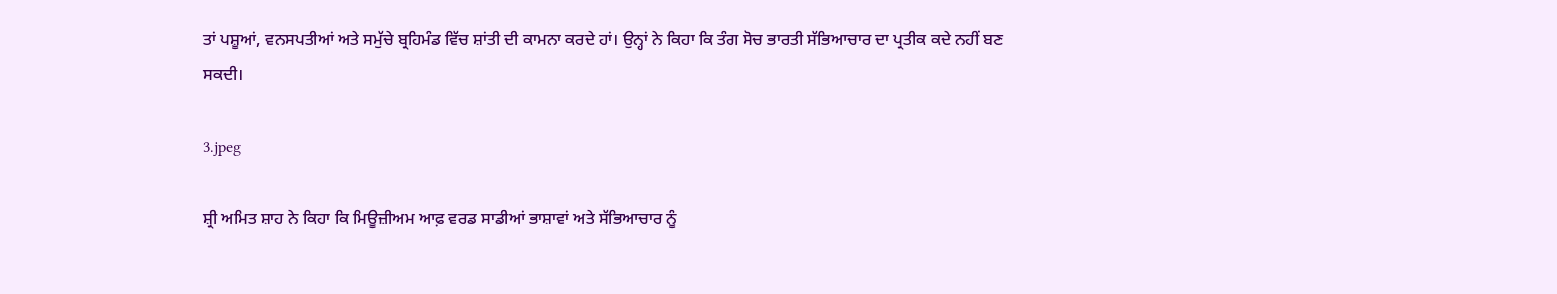ਤਾਂ ਪਸ਼ੂਆਂ, ਵਨਸਪਤੀਆਂ ਅਤੇ ਸਮੁੱਚੇ ਬ੍ਰਹਿਮੰਡ ਵਿੱਚ ਸ਼ਾਂਤੀ ਦੀ ਕਾਮਨਾ ਕਰਦੇ ਹਾਂ। ਉਨ੍ਹਾਂ ਨੇ ਕਿਹਾ ਕਿ ਤੰਗ ਸੋਚ ਭਾਰਤੀ ਸੱਭਿਆਚਾਰ ਦਾ ਪ੍ਰਤੀਕ ਕਦੇ ਨਹੀਂ ਬਣ ਸਕਦੀ।

3.jpeg

ਸ਼੍ਰੀ ਅਮਿਤ ਸ਼ਾਹ ਨੇ ਕਿਹਾ ਕਿ ਮਿਊਜ਼ੀਅਮ ਆਫ਼ ਵਰਡ ਸਾਡੀਆਂ ਭਾਸ਼ਾਵਾਂ ਅਤੇ ਸੱਭਿਆਚਾਰ ਨੂੰ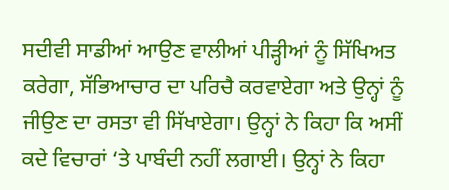ਸਦੀਵੀ ਸਾਡੀਆਂ ਆਉਣ ਵਾਲੀਆਂ ਪੀੜ੍ਹੀਆਂ ਨੂੰ ਸਿੱਖਿਅਤ ਕਰੇਗਾ, ਸੱਭਿਆਚਾਰ ਦਾ ਪਰਿਚੈ ਕਰਵਾਏਗਾ ਅਤੇ ਉਨ੍ਹਾਂ ਨੂੰ ਜੀਉਣ ਦਾ ਰਸਤਾ ਵੀ ਸਿੱਖਾਏਗਾ। ਉਨ੍ਹਾਂ ਨੇ ਕਿਹਾ ਕਿ ਅਸੀਂ ਕਦੇ ਵਿਚਾਰਾਂ ‘ਤੇ ਪਾਬੰਦੀ ਨਹੀਂ ਲਗਾਈ। ਉਨ੍ਹਾਂ ਨੇ ਕਿਹਾ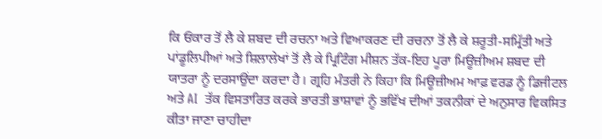ਕਿ ਓਂਕਾਰ ਤੋਂ ਲੈ ਕੇ ਸ਼ਬਦ ਦੀ ਰਚਨਾ ਅਤੇ ਵਿਆਕਰਣ ਦੀ ਰਚਨਾ ਤੋਂ ਲੈ ਕੇ ਸ਼ਰੂਤੀ-ਸਮ੍ਰਿੱਤੀ ਅਤੇ ਪਾਂਡੂਲਿਪੀਆਂ ਅਤੇ ਸ਼ਿਲਾਲੇਖਾਂ ਤੋਂ ਲੈ ਕੇ ਪ੍ਰਿਟਿੰਗ ਮੀਸ਼ਨ ਤੱਕ-ਇਹ ਪੂਰਾ ਮਿਊਜ਼ੀਅਮ ਸ਼ਬਦ ਦੀ ਯਾਤਰਾ ਨੂੰ ਦਰਸਾਉਂਦਾ ਕਰਦਾ ਹੈ। ਗ੍ਰਹਿ ਮੰਤਰੀ ਨੇ ਕਿਹਾ ਕਿ ਮਿਊਜ਼ੀਅਮ ਆਫ਼ ਵਰਡ ਨੂੰ ਡਿਜੀਟਲ ਅਤੇ AI  ਤੱਕ ਵਿਸਤਾਰਿਤ ਕਰਕੇ ਭਾਰਤੀ ਭਾਸ਼ਾਵਾਂ ਨੂੰ ਭਵਿੱਖ ਦੀਆਂ ਤਕਨੀਕਾਂ ਦੇ ਅਨੁਸਾਰ ਵਿਕਸਿਤ ਕੀਤਾ ਜਾਣਾ ਚਾਹੀਦਾ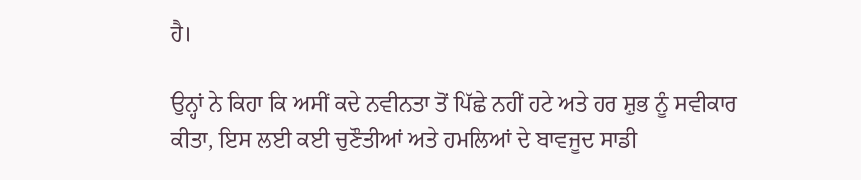ਹੈ।

ਉਨ੍ਹਾਂ ਨੇ ਕਿਹਾ ਕਿ ਅਸੀਂ ਕਦੇ ਨਵੀਨਤਾ ਤੋਂ ਪਿੱਛੇ ਨਹੀਂ ਹਟੇ ਅਤੇ ਹਰ ਸ਼ੁਭ ਨੂੰ ਸਵੀਕਾਰ ਕੀਤਾ, ਇਸ ਲਈ ਕਈ ਚੁਣੌਤੀਆਂ ਅਤੇ ਹਮਲਿਆਂ ਦੇ ਬਾਵਜੂਦ ਸਾਡੀ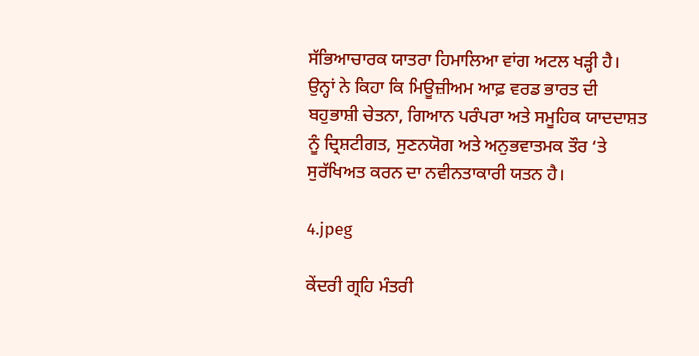ਸੱਭਿਆਚਾਰਕ ਯਾਤਰਾ ਹਿਮਾਲਿਆ ਵਾਂਗ ਅਟਲ ਖੜ੍ਹੀ ਹੈ। ਉਨ੍ਹਾਂ ਨੇ ਕਿਹਾ ਕਿ ਮਿਊਜ਼ੀਅਮ ਆਫ਼ ਵਰਡ ਭਾਰਤ ਦੀ ਬਹੁਭਾਸ਼ੀ ਚੇਤਨਾ, ਗਿਆਨ ਪਰੰਪਰਾ ਅਤੇ ਸਮੂਹਿਕ ਯਾਦਦਾਸ਼ਤ ਨੂੰ ਦ੍ਰਿਸ਼ਟੀਗਤ, ਸੁਣਨਯੋਗ ਅਤੇ ਅਨੁਭਵਾਤਮਕ ਤੌਰ ‘ਤੇ ਸੁਰੱਖਿਅਤ ਕਰਨ ਦਾ ਨਵੀਨਤਾਕਾਰੀ ਯਤਨ ਹੈ।

4.jpeg

ਕੇਂਦਰੀ ਗ੍ਰਹਿ ਮੰਤਰੀ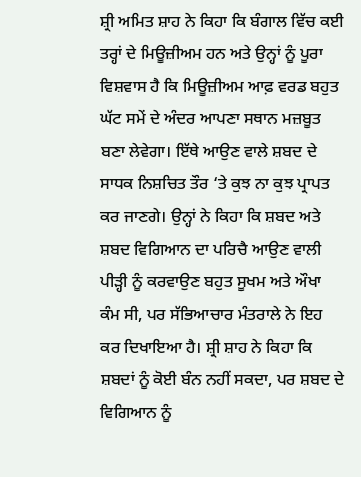ਸ਼੍ਰੀ ਅਮਿਤ ਸ਼ਾਹ ਨੇ ਕਿਹਾ ਕਿ ਬੰਗਾਲ ਵਿੱਚ ਕਈ ਤਰ੍ਹਾਂ ਦੇ ਮਿਊਜ਼ੀਅਮ ਹਨ ਅਤੇ ਉਨ੍ਹਾਂ ਨੂੰ ਪੂਰਾ ਵਿਸ਼ਵਾਸ ਹੈ ਕਿ ਮਿਊਜ਼ੀਅਮ ਆਫ਼ ਵਰਡ ਬਹੁਤ ਘੱਟ ਸਮੇਂ ਦੇ ਅੰਦਰ ਆਪਣਾ ਸਥਾਨ ਮਜ਼ਬੂਤ ਬਣਾ ਲੇਵੇਗਾ। ਇੱਥੇ ਆਉਣ ਵਾਲੇ ਸ਼ਬਦ ਦੇ ਸਾਧਕ ਨਿਸ਼ਚਿਤ ਤੌਰ ‘ਤੇ ਕੁਝ ਨਾ ਕੁਝ ਪ੍ਰਾਪਤ ਕਰ ਜਾਣਗੇ। ਉਨ੍ਹਾਂ ਨੇ ਕਿਹਾ ਕਿ ਸ਼ਬਦ ਅਤੇ ਸ਼ਬਦ ਵਿਗਿਆਨ ਦਾ ਪਰਿਚੈ ਆਉਣ ਵਾਲੀ ਪੀੜ੍ਹੀ ਨੂੰ ਕਰਵਾਉਣ ਬਹੁਤ ਸੂਖਮ ਅਤੇ ਔਖਾ ਕੰਮ ਸੀ, ਪਰ ਸੱਭਿਆਚਾਰ ਮੰਤਰਾਲੇ ਨੇ ਇਹ ਕਰ ਦਿਖਾਇਆ ਹੈ। ਸ਼੍ਰੀ ਸ਼ਾਹ ਨੇ ਕਿਹਾ ਕਿ ਸ਼ਬਦਾਂ ਨੂੰ ਕੋਈ ਬੰਨ ਨਹੀਂ ਸਕਦਾ, ਪਰ ਸ਼ਬਦ ਦੇ ਵਿਗਿਆਨ ਨੂੰ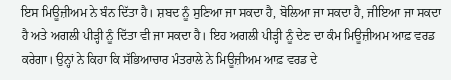ਇਸ ਮਿਊਜ਼ੀਅਮ ਨੇ ਬੰਨ ਦਿੱਤਾ ਹੈ। ਸ਼ਬਦ ਨੂੰ ਸੁਣਿਆ ਜਾ ਸਕਦਾ ਹੈ, ਬੋਲਿਆ ਜਾ ਸਕਦਾ ਹੈ, ਜੀਇਆ ਜਾ ਸਕਦਾ ਹੈ ਅਤੇ ਅਗਲੀ ਪੀੜ੍ਹੀ ਨੂੰ ਦਿੱਤਾ ਵੀ ਜਾ ਸਕਦਾ ਹੈ। ਇਹ ਅਗਲੀ ਪੀੜ੍ਹੀ ਨੂੰ ਦੇਣ ਦਾ ਕੰਮ ਮਿਊਜ਼ੀਅਮ ਆਫ਼ ਵਰਡ ਕਰੇਗਾ। ਉਨ੍ਹਾਂ ਨੇ ਕਿਹਾ ਕਿ ਸੱਭਿਆਚਾਰ ਮੰਤਰਾਲੇ ਨੇ ਮਿਊਜ਼ੀਅਮ ਆਫ਼ ਵਰਡ ਦੇ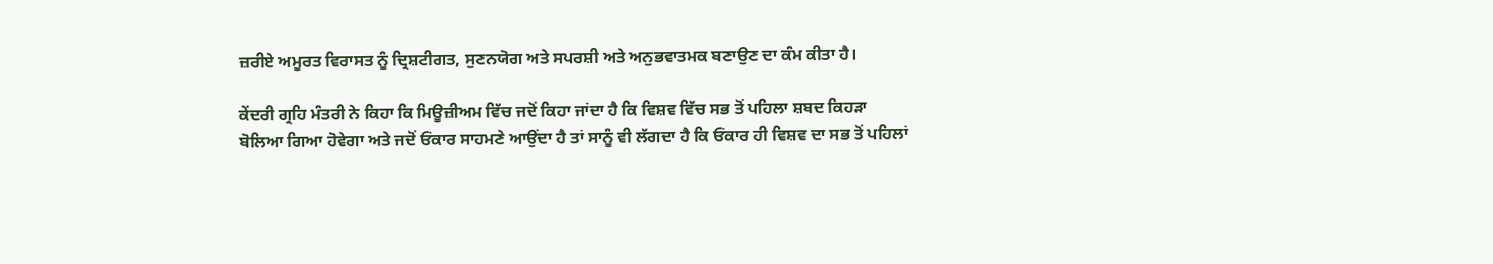ਜ਼ਰੀਏ ਅਮੂਰਤ ਵਿਰਾਸਤ ਨੂੰ ਦ੍ਰਿਸ਼ਟੀਗਤ, ਸੁਣਨਯੋਗ ਅਤੇ ਸਪਰਸ਼ੀ ਅਤੇ ਅਨੁਭਵਾਤਮਕ ਬਣਾਉਣ ਦਾ ਕੰਮ ਕੀਤਾ ਹੈ।

ਕੇਂਦਰੀ ਗ੍ਰਹਿ ਮੰਤਰੀ ਨੇ ਕਿਹਾ ਕਿ ਮਿਊਜ਼ੀਅਮ ਵਿੱਚ ਜਦੋਂ ਕਿਹਾ ਜਾਂਦਾ ਹੈ ਕਿ ਵਿਸ਼ਵ ਵਿੱਚ ਸਭ ਤੋਂ ਪਹਿਲਾ ਸ਼ਬਦ ਕਿਹੜਾ ਬੋਲਿਆ ਗਿਆ ਹੋਵੇਗਾ ਅਤੇ ਜਦੋਂ ਓਂਕਾਰ ਸਾਹਮਣੇ ਆਉਂਦਾ ਹੈ ਤਾਂ ਸਾਨੂੰ ਵੀ ਲੱਗਦਾ ਹੈ ਕਿ ਓਂਕਾਰ ਹੀ ਵਿਸ਼ਵ ਦਾ ਸਭ ਤੋਂ ਪਹਿਲਾਂ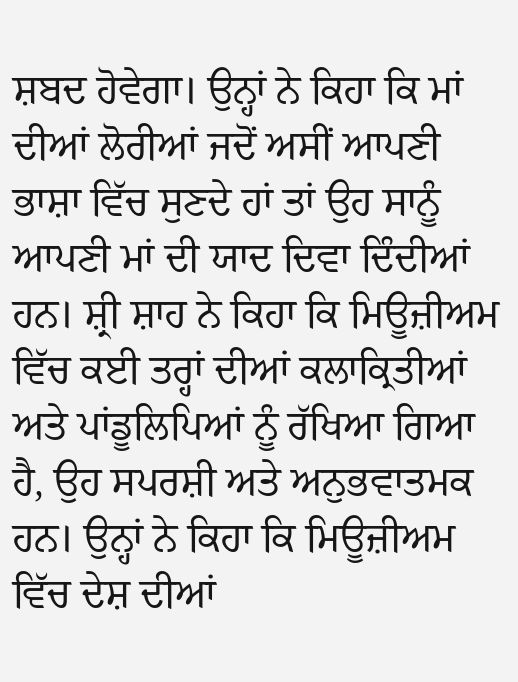ਸ਼ਬਦ ਹੋਵੇਗਾ। ਉਨ੍ਹਾਂ ਨੇ ਕਿਹਾ ਕਿ ਮਾਂ ਦੀਆਂ ਲੋਰੀਆਂ ਜਦੋਂ ਅਸੀਂ ਆਪਣੀ ਭਾਸ਼ਾ ਵਿੱਚ ਸੁਣਦੇ ਹਾਂ ਤਾਂ ਉਹ ਸਾਨੂੰ ਆਪਣੀ ਮਾਂ ਦੀ ਯਾਦ ਦਿਵਾ ਦਿੰਦੀਆਂ ਹਨ। ਸ਼੍ਰੀ ਸ਼ਾਹ ਨੇ ਕਿਹਾ ਕਿ ਮਿਊਜ਼ੀਅਮ ਵਿੱਚ ਕਈ ਤਰ੍ਹਾਂ ਦੀਆਂ ਕਲਾਕ੍ਰਿਤੀਆਂ ਅਤੇ ਪਾਂਡੂਲਿਪਿਆਂ ਨੂੰ ਰੱਖਿਆ ਗਿਆ ਹੈ, ਉਹ ਸਪਰਸ਼ੀ ਅਤੇ ਅਨੁਭਵਾਤਮਕ ਹਨ। ਉਨ੍ਹਾਂ ਨੇ ਕਿਹਾ ਕਿ ਮਿਊਜ਼ੀਅਮ ਵਿੱਚ ਦੇਸ਼ ਦੀਆਂ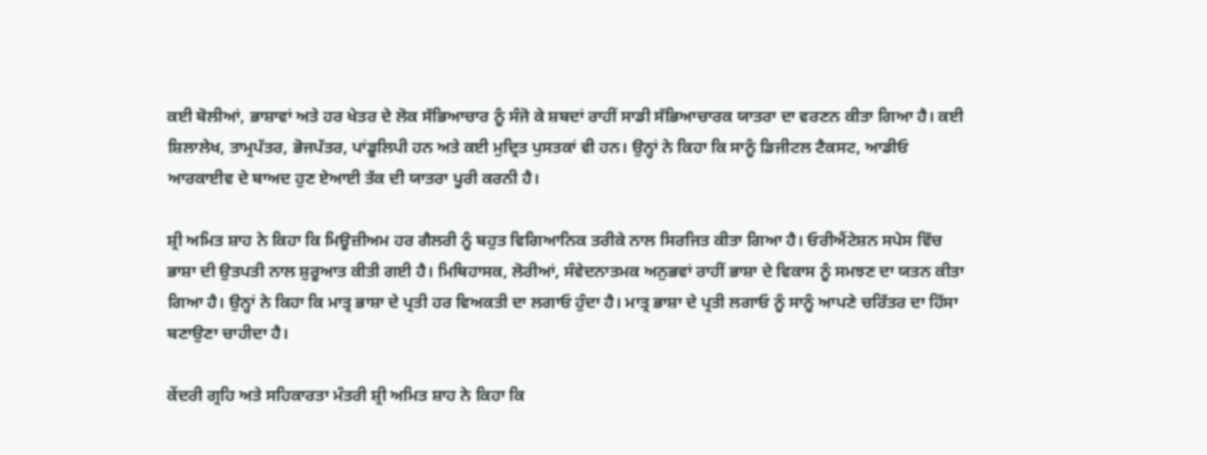ਕਈ ਬੋਲੀਆਂ, ਭਾਸ਼ਾਵਾਂ ਅਤੇ ਹਰ ਖੇਤਰ ਦੇ ਲੋਕ ਸੱਭਿਆਚਾਰ ਨੂੰ ਸੰਜੋ ਕੇ ਸ਼ਬਦਾਂ ਰਾਹੀਂ ਸਾਡੀ ਸੱਭਿਆਚਾਰਕ ਯਾਤਰਾ ਦਾ ਵਰਣਨ ਕੀਤਾ ਗਿਆ ਹੈ। ਕਈ ਸ਼ਿਲਾਲੇਖ, ਤਾਮ੍ਰਪੱਤਰ, ਭੋਜਪੱਤਰ, ਪਾਂਡੂਲਿਪੀ ਹਨ ਅਤੇ ਕਈ ਮੁਦ੍ਰਿਤ ਪੁਸਤਕਾਂ ਵੀ ਹਨ। ਉਨ੍ਹਾਂ ਨੇ ਕਿਹਾ ਕਿ ਸਾਨੂੰ ਡਿਜੀਟਲ ਟੈਕਸਟ, ਆਡੀਓ ਆਰਕਾਈਵ ਦੇ ਬਾਅਦ ਹੁਣ ਏਆਈ ਤੱਕ ਦੀ ਯਾਤਰਾ ਪੂਰੀ ਕਰਨੀ ਹੈ।

ਸ਼੍ਰੀ ਅਮਿਤ ਸ਼ਾਹ ਨੇ ਕਿਹਾ ਕਿ ਮਿਊਜ਼ੀਅਮ ਹਰ ਗੈਲਰੀ ਨੂੰ ਬਹੁਤ ਵਿਗਿਆਨਿਕ ਤਰੀਕੇ ਨਾਲ ਸਿਰਜਿਤ ਕੀਤਾ ਗਿਆ ਹੈ। ਓਰੀਐਂਟੇਸ਼ਨ ਸਪੇਸ ਵਿੱਚ ਭਾਸ਼ਾ ਦੀ ਉਤਪਤੀ ਨਾਲ ਸ਼ੁਰੂਆਤ ਕੀਤੀ ਗਈ ਹੈ। ਮਿਥਿਹਾਸਕ, ਲੋਰੀਆਂ, ਸੰਵੇਦਨਾਤਮਕ ਅਨੁਭਵਾਂ ਰਾਹੀਂ ਭਾਸ਼ਾ ਦੇ ਵਿਕਾਸ ਨੂੰ ਸਮਝਣ ਦਾ ਯਤਨ ਕੀਤਾ ਗਿਆ ਹੈ। ਉਨ੍ਹਾਂ ਨੇ ਕਿਹਾ ਕਿ ਮਾਤ੍ਰ ਭਾਸ਼ਾ ਦੇ ਪ੍ਰਤੀ ਹਰ ਵਿਅਕਤੀ ਦਾ ਲਗਾਓ ਹੁੰਦਾ ਹੈ। ਮਾਤ੍ਰ ਭਾਸ਼ਾ ਦੇ ਪ੍ਰਤੀ ਲਗਾਓ ਨੂੰ ਸਾਨੂੰ ਆਪਣੇ ਚਰਿੱਤਰ ਦਾ ਹਿੱਸਾ ਬਣਾਉਣਾ ਚਾਹੀਦਾ ਹੈ।

ਕੇਂਦਰੀ ਗ੍ਰਹਿ ਅਤੇ ਸਹਿਕਾਰਤਾ ਮੰਤਰੀ ਸ਼੍ਰੀ ਅਮਿਤ ਸ਼ਾਹ ਨੇ ਕਿਹਾ ਕਿ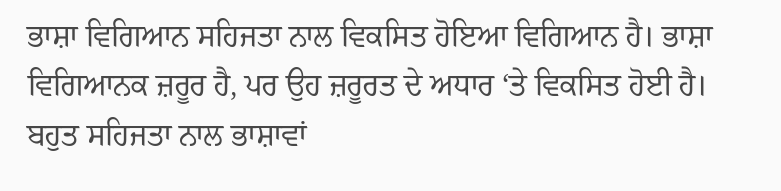ਭਾਸ਼ਾ ਵਿਗਿਆਨ ਸਹਿਜਤਾ ਨਾਲ ਵਿਕਸਿਤ ਹੋਇਆ ਵਿਗਿਆਨ ਹੈ। ਭਾਸ਼ਾ ਵਿਗਿਆਨਕ ਜ਼ਰੂਰ ਹੈ, ਪਰ ਉਹ ਜ਼ਰੂਰਤ ਦੇ ਅਧਾਰ ‘ਤੇ ਵਿਕਸਿਤ ਹੋਈ ਹੈ। ਬਹੁਤ ਸਹਿਜਤਾ ਨਾਲ ਭਾਸ਼ਾਵਾਂ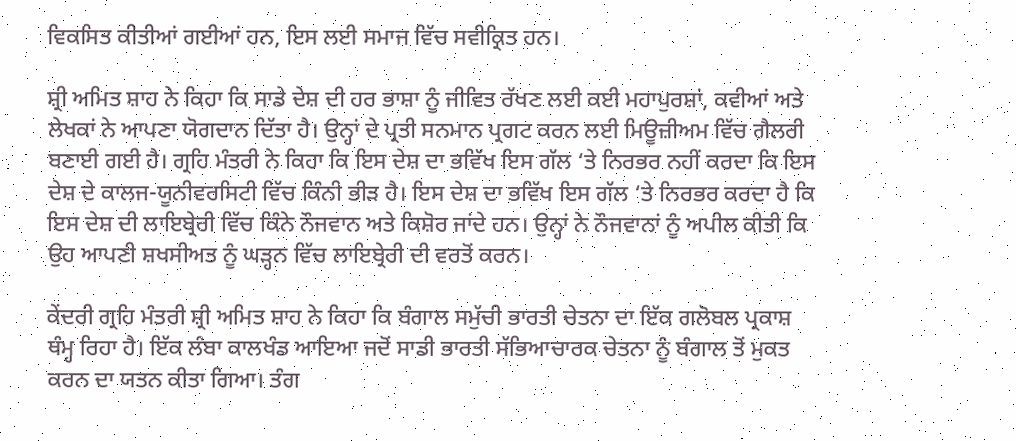ਵਿਕਸਿਤ ਕੀਤੀਆਂ ਗਈਆਂ ਹਨ, ਇਸ ਲਈ ਸਮਾਜ ਵਿੱਚ ਸਵੀਕ੍ਰਿਤ ਹਨ।

ਸ਼੍ਰੀ ਅਮਿਤ ਸ਼ਾਹ ਨੇ ਕਿਹਾ ਕਿ ਸਾਡੇ ਦੇਸ਼ ਦੀ ਹਰ ਭਾਸ਼ਾ ਨੂੰ ਜੀਵਿਤ ਰੱਖਣ ਲਈ ਕਈ ਮਹਾਪੁਰਸ਼ਾਂ, ਕਵੀਆਂ ਅਤੇ ਲੇਖਕਾਂ ਨੇ ਆਪਣਾ ਯੋਗਦਾਨ ਦਿੱਤਾ ਹੈ। ਉਨ੍ਹਾਂ ਦੇ ਪ੍ਰਤੀ ਸਨਮਾਨ ਪ੍ਰਗਟ ਕਰਨ ਲਈ ਮਿਊਜ਼ੀਅਮ ਵਿੱਚ ਗੈਲਰੀ ਬਣਾਈ ਗਈ ਹੈ। ਗ੍ਰਹਿ ਮੰਤਰੀ ਨੇ ਕਿਹਾ ਕਿ ਇਸ ਦੇਸ਼ ਦਾ ਭਵਿੱਖ ਇਸ ਗੱਲ ‘ਤੇ ਨਿਰਭਰ ਨਹੀਂ ਕਰਦਾ ਕਿ ਇਸ ਦੇਸ਼ ਦੇ ਕਾਲਜ-ਯੂਨੀਵਰਸਿਟੀ ਵਿੱਚ ਕਿੰਨੀ ਭੀੜ ਹੈ। ਇਸ ਦੇਸ਼ ਦਾ ਭਵਿੱਖ ਇਸ ਗੱਲ ‘ਤੇ ਨਿਰਭਰ ਕਰਦਾ ਹੈ ਕਿ ਇਸ ਦੇਸ਼ ਦੀ ਲਾਇਬ੍ਰੇਰੀ ਵਿੱਚ ਕਿੰਨੇ ਨੌਜਵਾਨ ਅਤੇ ਕਿਸ਼ੋਰ ਜਾਂਦੇ ਹਨ। ਉਨ੍ਹਾਂ ਨੇ ਨੌਜਵਾਨਾਂ ਨੂੰ ਅਪੀਲ ਕੀਤੀ ਕਿ ਉਹ ਆਪਣੀ ਸ਼ਖਸੀਅਤ ਨੂੰ ਘੜ੍ਹਨ ਵਿੱਚ ਲਾਇਬ੍ਰੇਰੀ ਦੀ ਵਰਤੋਂ ਕਰਨ।

ਕੇਂਦਰੀ ਗ੍ਰਹਿ ਮੰਤਰੀ ਸ਼੍ਰੀ ਅਮਿਤ ਸ਼ਾਹ ਨੇ ਕਿਹਾ ਕਿ ਬੰਗਾਲ ਸਮੁੱਚੀ ਭਾਰਤੀ ਚੇਤਨਾ ਦਾ ਇੱਕ ਗਲੋਬਲ ਪ੍ਰਕਾਸ਼ ਥੰਮ੍ਹ ਰਿਹਾ ਹੈ। ਇੱਕ ਲੰਬਾ ਕਾਲਖੰਡ ਆਇਆ ਜਦੋਂ ਸਾਡੀ ਭਾਰਤੀ ਸੱਭਿਆਚਾਰਕ ਚੇਤਨਾ ਨੂੰ ਬੰਗਾਲ ਤੋਂ ਮੁਕਤ ਕਰਨ ਦਾ ਯਤਨ ਕੀਤਾ ਗਿਆ। ਤੰਗ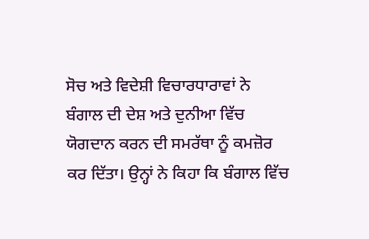ਸੋਚ ਅਤੇ ਵਿਦੇਸ਼ੀ ਵਿਚਾਰਧਾਰਾਵਾਂ ਨੇ ਬੰਗਾਲ ਦੀ ਦੇਸ਼ ਅਤੇ ਦੁਨੀਆ ਵਿੱਚ ਯੋਗਦਾਨ ਕਰਨ ਦੀ ਸਮਰੱਥਾ ਨੂੰ ਕਮਜ਼ੋਰ ਕਰ ਦਿੱਤਾ। ਉਨ੍ਹਾਂ ਨੇ ਕਿਹਾ ਕਿ ਬੰਗਾਲ ਵਿੱਚ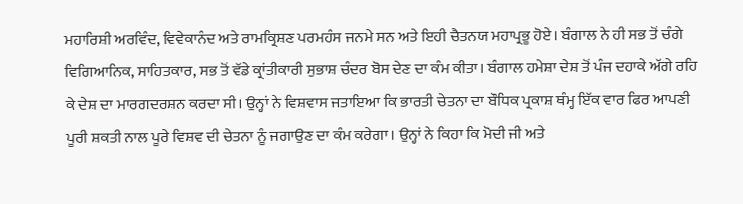ਮਹਾਰਿਸ਼ੀ ਅਰਵਿੰਦ, ਵਿਵੇਕਾਨੰਦ ਅਤੇ ਰਾਮਕ੍ਰਿਸ਼ਣ ਪਰਮਹੰਸ ਜਨਮੇ ਸਨ ਅਤੇ ਇਹੀ ਚੈਤਨਯ ਮਹਾਪ੍ਰਭੂ ਹੋਏ। ਬੰਗਾਲ ਨੇ ਹੀ ਸਭ ਤੋਂ ਚੰਗੇ ਵਿਗਿਆਨਿਕ, ਸਾਹਿਤਕਾਰ, ਸਭ ਤੋਂ ਵੱਡੇ ਕ੍ਰਾਂਤੀਕਾਰੀ ਸੁਭਾਸ਼ ਚੰਦਰ ਬੋਸ ਦੇਣ ਦਾ ਕੰਮ ਕੀਤਾ। ਬੰਗਾਲ ਹਮੇਸ਼ਾ ਦੇਸ਼ ਤੋਂ ਪੰਜ ਦਹਾਕੇ ਅੱਗੇ ਰਹਿ ਕੇ ਦੇਸ਼ ਦਾ ਮਾਰਗਦਰਸ਼ਨ ਕਰਦਾ ਸੀ। ਉਨ੍ਹਾਂ ਨੇ ਵਿਸ਼ਵਾਸ ਜਤਾਇਆ ਕਿ ਭਾਰਤੀ ਚੇਤਨਾ ਦਾ ਬੌਧਿਕ ਪ੍ਰਕਾਸ਼ ਥੰਮ੍ਹ ਇੱਕ ਵਾਰ ਫਿਰ ਆਪਣੀ ਪੂਰੀ ਸ਼ਕਤੀ ਨਾਲ ਪੂਰੇ ਵਿਸ਼ਵ ਦੀ ਚੇਤਨਾ ਨੂੰ ਜਗਾਉਣ ਦਾ ਕੰਮ ਕਰੇਗਾ। ਉਨ੍ਹਾਂ ਨੇ ਕਿਹਾ ਕਿ ਮੋਦੀ ਜੀ ਅਤੇ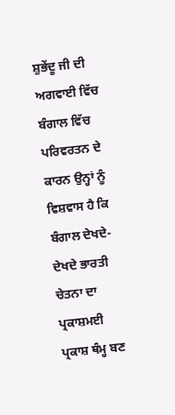ਸ਼ੁਭੇਂਦੂ ਜੀ ਦੀ ਅਗਵਾਈ ਵਿੱਚ ਬੰਗਾਲ ਵਿੱਚ ਪਰਿਵਰਤਨ ਦੇ ਕਾਰਨ ਉਨ੍ਹਾਂ ਨੂੰ ਵਿਸ਼ਵਾਸ ਹੈ ਕਿ ਬੰਗਾਲ ਦੇਖਦੇ-ਦੇਖਦੇ ਭਾਰਤੀ ਚੇਤਨਾ ਦਾ ਪ੍ਰਕਾਸ਼ਮਈ ਪ੍ਰਕਾਸ਼ ਥੰਮ੍ਹ ਬਣ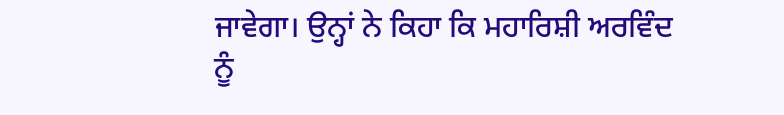ਜਾਵੇਗਾ। ਉਨ੍ਹਾਂ ਨੇ ਕਿਹਾ ਕਿ ਮਹਾਰਿਸ਼ੀ ਅਰਵਿੰਦ ਨੂੰ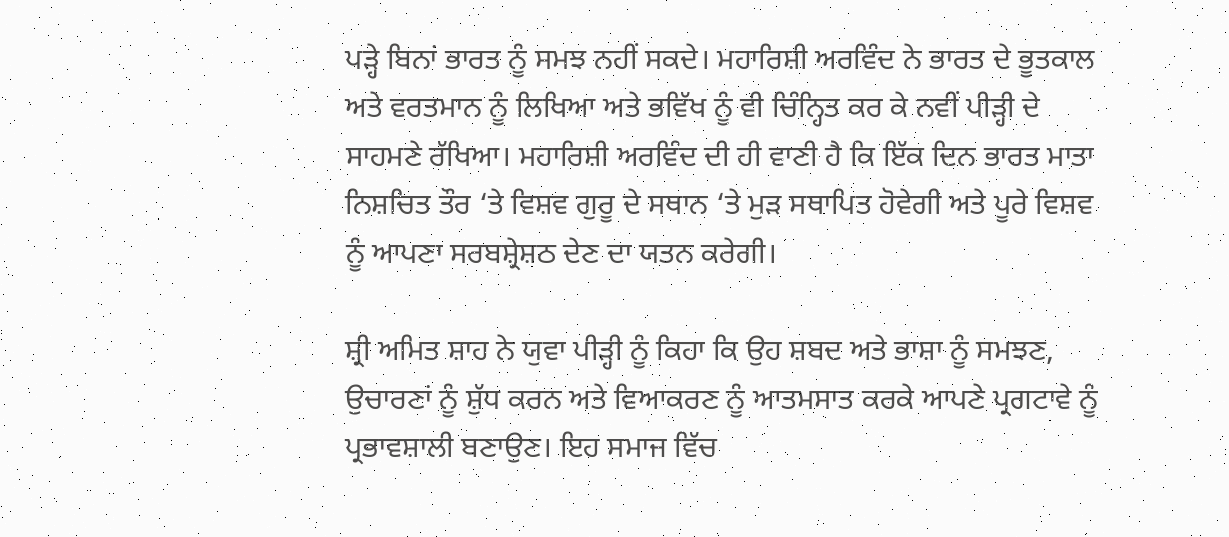ਪੜ੍ਹੇ ਬਿਨਾਂ ਭਾਰਤ ਨੂੰ ਸਮਝ ਨਹੀਂ ਸਕਦੇ। ਮਹਾਰਿਸ਼ੀ ਅਰਵਿੰਦ ਨੇ ਭਾਰਤ ਦੇ ਭੂਤਕਾਲ ਅਤੇ ਵਰਤਮਾਨ ਨੂੰ ਲਿਖਿਆ ਅਤੇ ਭਵਿੱਖ ਨੂੰ ਵੀ ਚਿੰਨ੍ਹਿਤ ਕਰ ਕੇ ਨਵੀਂ ਪੀੜ੍ਹੀ ਦੇ ਸਾਹਮਣੇ ਰੱਖਿਆ। ਮਹਾਰਿਸ਼ੀ ਅਰਵਿੰਦ ਦੀ ਹੀ ਵਾਣੀ ਹੈ ਕਿ ਇੱਕ ਦਿਨ ਭਾਰਤ ਮਾਤਾ ਨਿਸ਼ਚਿਤ ਤੌਰ ‘ਤੇ ਵਿਸ਼ਵ ਗੁਰੂ ਦੇ ਸਥਾਨ ‘ਤੇ ਮੁੜ ਸਥਾਪਿਤ ਹੋਵੇਗੀ ਅਤੇ ਪੂਰੇ ਵਿਸ਼ਵ ਨੂੰ ਆਪਣਾ ਸਰਬਸ਼੍ਰੇਸ਼ਠ ਦੇਣ ਦਾ ਯਤਨ ਕਰੇਗੀ।

ਸ਼੍ਰੀ ਅਮਿਤ ਸ਼ਾਹ ਨੇ ਯੁਵਾ ਪੀੜ੍ਹੀ ਨੂੰ ਕਿਹਾ ਕਿ ਉਹ ਸ਼ਬਦ ਅਤੇ ਭਾਸ਼ਾ ਨੂੰ ਸਮਝਣ, ਉਚਾਰਣਾਂ ਨੂੰ ਸ਼ੁੱਧ ਕਰਨ ਅਤੇ ਵਿਆਕਰਣ ਨੂੰ ਆਤਮਸਾਤ ਕਰਕੇ ਆਪਣੇ ਪ੍ਰਗਟਾਵੇ ਨੂੰ ਪ੍ਰਭਾਵਸ਼ਾਲੀ ਬਣਾਉਣ। ਇਹ ਸਮਾਜ ਵਿੱਚ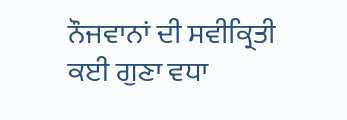ਨੌਜਵਾਨਾਂ ਦੀ ਸਵੀਕ੍ਰਿਤੀ ਕਈ ਗੁਣਾ ਵਧਾ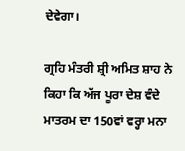ਦੇਵੇਗਾ।

ਗ੍ਰਹਿ ਮੰਤਰੀ ਸ਼੍ਰੀ ਅਮਿਤ ਸ਼ਾਹ ਨੇ ਕਿਹਾ ਕਿ ਅੱਜ ਪੂਰਾ ਦੇਸ਼ ਵੰਦੇ ਮਾਤਰਮ ਦਾ 150ਵਾਂ ਵਰ੍ਹਾ ਮਨਾ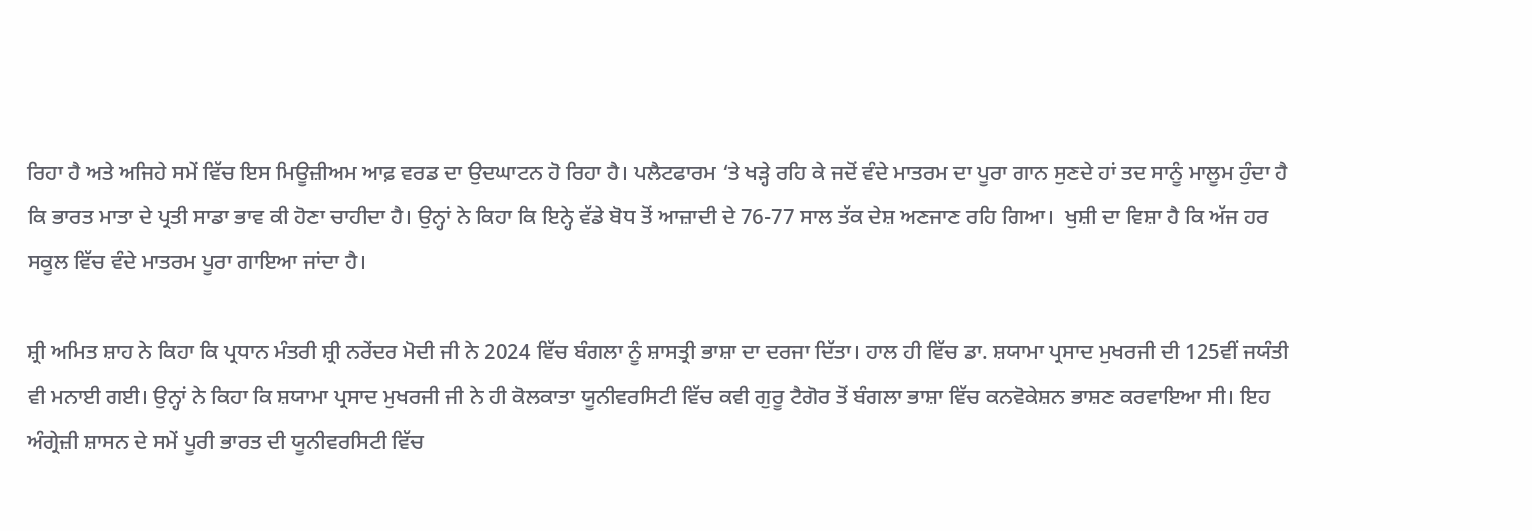ਰਿਹਾ ਹੈ ਅਤੇ ਅਜਿਹੇ ਸਮੇਂ ਵਿੱਚ ਇਸ ਮਿਊਜ਼ੀਅਮ ਆਫ਼ ਵਰਡ ਦਾ ਉਦਘਾਟਨ ਹੋ ਰਿਹਾ ਹੈ। ਪਲੈਟਫਾਰਮ ‘ਤੇ ਖੜ੍ਹੇ ਰਹਿ ਕੇ ਜਦੋਂ ਵੰਦੇ ਮਾਤਰਮ ਦਾ ਪੂਰਾ ਗਾਨ ਸੁਣਦੇ ਹਾਂ ਤਦ ਸਾਨੂੰ ਮਾਲੂਮ ਹੁੰਦਾ ਹੈ ਕਿ ਭਾਰਤ ਮਾਤਾ ਦੇ ਪ੍ਰਤੀ ਸਾਡਾ ਭਾਵ ਕੀ ਹੋਣਾ ਚਾਹੀਦਾ ਹੈ। ਉਨ੍ਹਾਂ ਨੇ ਕਿਹਾ ਕਿ ਇਨ੍ਹੇ ਵੱਡੇ ਬੋਧ ਤੋਂ ਆਜ਼ਾਦੀ ਦੇ 76-77 ਸਾਲ ਤੱਕ ਦੇਸ਼ ਅਣਜਾਣ ਰਹਿ ਗਿਆ।  ਖੁਸ਼ੀ ਦਾ ਵਿਸ਼ਾ ਹੈ ਕਿ ਅੱਜ ਹਰ ਸਕੂਲ ਵਿੱਚ ਵੰਦੇ ਮਾਤਰਮ ਪੂਰਾ ਗਾਇਆ ਜਾਂਦਾ ਹੈ।

ਸ਼੍ਰੀ ਅਮਿਤ ਸ਼ਾਹ ਨੇ ਕਿਹਾ ਕਿ ਪ੍ਰਧਾਨ ਮੰਤਰੀ ਸ਼੍ਰੀ ਨਰੇਂਦਰ ਮੋਦੀ ਜੀ ਨੇ 2024 ਵਿੱਚ ਬੰਗਲਾ ਨੂੰ ਸ਼ਾਸਤ੍ਰੀ ਭਾਸ਼ਾ ਦਾ ਦਰਜਾ ਦਿੱਤਾ। ਹਾਲ ਹੀ ਵਿੱਚ ਡਾ. ਸ਼ਯਾਮਾ ਪ੍ਰਸਾਦ ਮੁਖਰਜੀ ਦੀ 125ਵੀਂ ਜਯੰਤੀ ਵੀ ਮਨਾਈ ਗਈ। ਉਨ੍ਹਾਂ ਨੇ ਕਿਹਾ ਕਿ ਸ਼ਯਾਮਾ ਪ੍ਰਸਾਦ ਮੁਖਰਜੀ ਜੀ ਨੇ ਹੀ ਕੋਲਕਾਤਾ ਯੂਨੀਵਰਸਿਟੀ ਵਿੱਚ ਕਵੀ ਗੁਰੂ ਟੈਗੋਰ ਤੋਂ ਬੰਗਲਾ ਭਾਸ਼ਾ ਵਿੱਚ ਕਨਵੋਕੇਸ਼ਨ ਭਾਸ਼ਣ ਕਰਵਾਇਆ ਸੀ। ਇਹ ਅੰਗ੍ਰੇਜ਼ੀ ਸ਼ਾਸਨ ਦੇ ਸਮੇਂ ਪੂਰੀ ਭਾਰਤ ਦੀ ਯੂਨੀਵਰਸਿਟੀ ਵਿੱਚ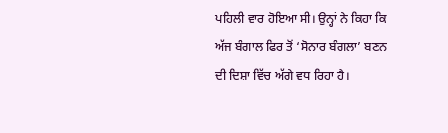ਪਹਿਲੀ ਵਾਰ ਹੋਇਆ ਸੀ। ਉਨ੍ਹਾਂ ਨੇ ਕਿਹਾ ਕਿ ਅੱਜ ਬੰਗਾਲ ਫਿਰ ਤੋਂ ‘ਸੋਨਾਰ ਬੰਗਲਾ’ ਬਣਨ ਦੀ ਦਿਸ਼ਾ ਵਿੱਚ ਅੱਗੇ ਵਧ ਰਿਹਾ ਹੈ।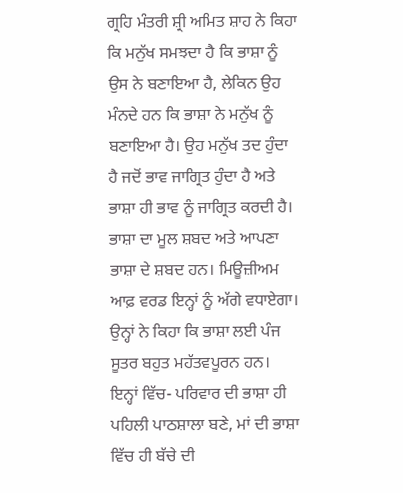ਗ੍ਰਹਿ ਮੰਤਰੀ ਸ਼੍ਰੀ ਅਮਿਤ ਸ਼ਾਹ ਨੇ ਕਿਹਾ ਕਿ ਮਨੁੱਖ ਸਮਝਦਾ ਹੈ ਕਿ ਭਾਸ਼ਾ ਨੂੰ ਉਸ ਨੇ ਬਣਾਇਆ ਹੈ, ਲੇਕਿਨ ਉਹ ਮੰਨਦੇ ਹਨ ਕਿ ਭਾਸ਼ਾ ਨੇ ਮਨੁੱਖ ਨੂੰ ਬਣਾਇਆ ਹੈ। ਉਹ ਮਨੁੱਖ ਤਦ ਹੁੰਦਾ ਹੈ ਜਦੋਂ ਭਾਵ ਜਾਗ੍ਰਿਤ ਹੁੰਦਾ ਹੈ ਅਤੇ ਭਾਸ਼ਾ ਹੀ ਭਾਵ ਨੂੰ ਜਾਗ੍ਰਿਤ ਕਰਦੀ ਹੈ। ਭਾਸ਼ਾ ਦਾ ਮੂਲ ਸ਼ਬਦ ਅਤੇ ਆਪਣਾ ਭਾਸ਼ਾ ਦੇ ਸ਼ਬਦ ਹਨ। ਮਿਊਜ਼ੀਅਮ ਆਫ਼ ਵਰਡ ਇਨ੍ਹਾਂ ਨੂੰ ਅੱਗੇ ਵਧਾਏਗਾ। ਉਨ੍ਹਾਂ ਨੇ ਕਿਹਾ ਕਿ ਭਾਸ਼ਾ ਲਈ ਪੰਜ ਸੂਤਰ ਬਹੁਤ ਮਹੱਤਵਪੂਰਨ ਹਨ। ਇਨ੍ਹਾਂ ਵਿੱਚ- ਪਰਿਵਾਰ ਦੀ ਭਾਸ਼ਾ ਹੀ ਪਹਿਲੀ ਪਾਠਸ਼ਾਲਾ ਬਣੇ, ਮਾਂ ਦੀ ਭਾਸ਼ਾ ਵਿੱਚ ਹੀ ਬੱਚੇ ਦੀ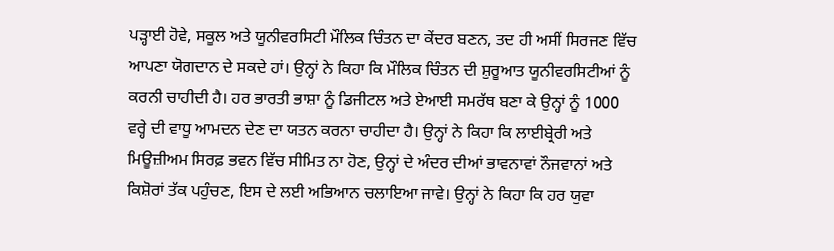ਪੜ੍ਹਾਈ ਹੋਵੇ, ਸਕੂਲ ਅਤੇ ਯੂਨੀਵਰਸਿਟੀ ਮੌਲਿਕ ਚਿੰਤਨ ਦਾ ਕੇਂਦਰ ਬਣਨ, ਤਦ ਹੀ ਅਸੀਂ ਸਿਰਜਣ ਵਿੱਚ ਆਪਣਾ ਯੋਗਦਾਨ ਦੇ ਸਕਦੇ ਹਾਂ। ਉਨ੍ਹਾਂ ਨੇ ਕਿਹਾ ਕਿ ਮੌਲਿਕ ਚਿੰਤਨ ਦੀ ਸ਼ੁਰੂਆਤ ਯੂਨੀਵਰਸਿਟੀਆਂ ਨੂੰ ਕਰਨੀ ਚਾਹੀਦੀ ਹੈ। ਹਰ ਭਾਰਤੀ ਭਾਸ਼ਾ ਨੂੰ ਡਿਜੀਟਲ ਅਤੇ ਏਆਈ ਸਮਰੱਥ ਬਣਾ ਕੇ ਉਨ੍ਹਾਂ ਨੂੰ 1000 ਵਰ੍ਹੇ ਦੀ ਵਾਧੂ ਆਮਦਨ ਦੇਣ ਦਾ ਯਤਨ ਕਰਨਾ ਚਾਹੀਦਾ ਹੈ। ਉਨ੍ਹਾਂ ਨੇ ਕਿਹਾ ਕਿ ਲਾਈਬ੍ਰੇਰੀ ਅਤੇ ਮਿਊਜ਼ੀਅਮ ਸਿਰਫ਼ ਭਵਨ ਵਿੱਚ ਸੀਮਿਤ ਨਾ ਹੋਣ, ਉਨ੍ਹਾਂ ਦੇ ਅੰਦਰ ਦੀਆਂ ਭਾਵਨਾਵਾਂ ਨੌਜਵਾਨਾਂ ਅਤੇ ਕਿਸ਼ੋਰਾਂ ਤੱਕ ਪਹੁੰਚਣ, ਇਸ ਦੇ ਲਈ ਅਭਿਆਨ ਚਲਾਇਆ ਜਾਵੇ। ਉਨ੍ਹਾਂ ਨੇ ਕਿਹਾ ਕਿ ਹਰ ਯੁਵਾ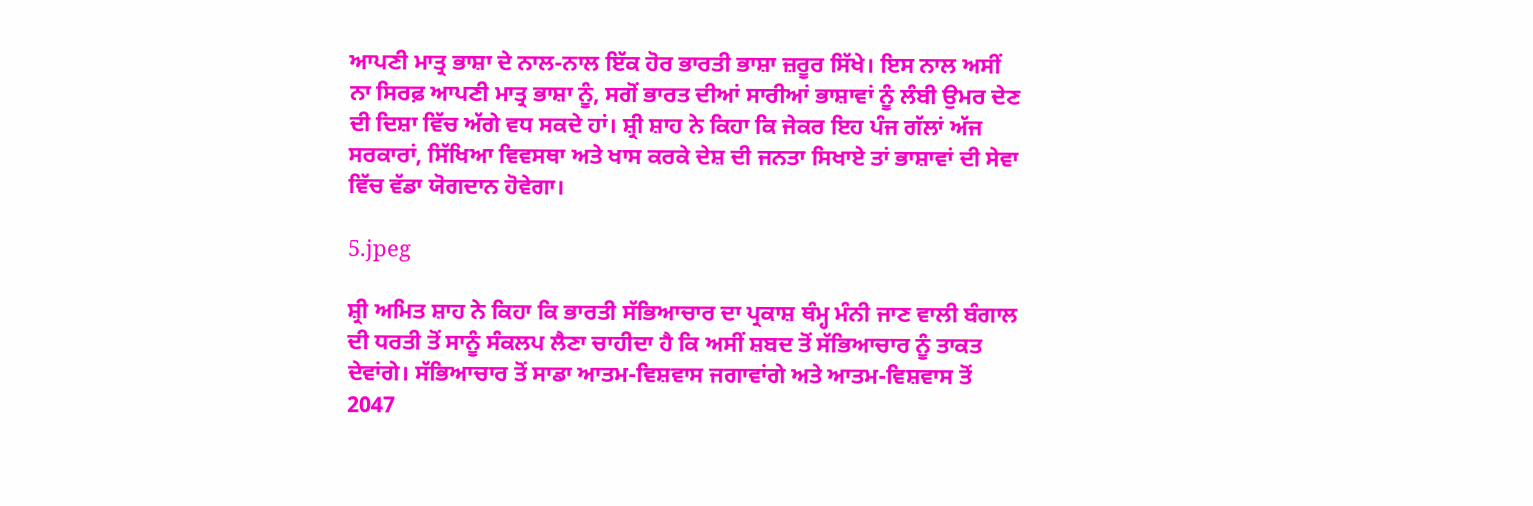ਆਪਣੀ ਮਾਤ੍ਰ ਭਾਸ਼ਾ ਦੇ ਨਾਲ-ਨਾਲ ਇੱਕ ਹੋਰ ਭਾਰਤੀ ਭਾਸ਼ਾ ਜ਼ਰੂਰ ਸਿੱਖੇ। ਇਸ ਨਾਲ ਅਸੀਂ ਨਾ ਸਿਰਫ਼ ਆਪਣੀ ਮਾਤ੍ਰ ਭਾਸ਼ਾ ਨੂੰ, ਸਗੋਂ ਭਾਰਤ ਦੀਆਂ ਸਾਰੀਆਂ ਭਾਸ਼ਾਵਾਂ ਨੂੰ ਲੰਬੀ ਉਮਰ ਦੇਣ ਦੀ ਦਿਸ਼ਾ ਵਿੱਚ ਅੱਗੇ ਵਧ ਸਕਦੇ ਹਾਂ। ਸ਼੍ਰੀ ਸ਼ਾਹ ਨੇ ਕਿਹਾ ਕਿ ਜੇਕਰ ਇਹ ਪੰਜ ਗੱਲਾਂ ਅੱਜ ਸਰਕਾਰਾਂ, ਸਿੱਖਿਆ ਵਿਵਸਥਾ ਅਤੇ ਖਾਸ ਕਰਕੇ ਦੇਸ਼ ਦੀ ਜਨਤਾ ਸਿਖਾਏ ਤਾਂ ਭਾਸ਼ਾਵਾਂ ਦੀ ਸੇਵਾ ਵਿੱਚ ਵੱਡਾ ਯੋਗਦਾਨ ਹੋਵੇਗਾ।

5.jpeg

ਸ਼੍ਰੀ ਅਮਿਤ ਸ਼ਾਹ ਨੇ ਕਿਹਾ ਕਿ ਭਾਰਤੀ ਸੱਭਿਆਚਾਰ ਦਾ ਪ੍ਰਕਾਸ਼ ਥੰਮ੍ਹ ਮੰਨੀ ਜਾਣ ਵਾਲੀ ਬੰਗਾਲ ਦੀ ਧਰਤੀ ਤੋਂ ਸਾਨੂੰ ਸੰਕਲਪ ਲੈਣਾ ਚਾਹੀਦਾ ਹੈ ਕਿ ਅਸੀਂ ਸ਼ਬਦ ਤੋਂ ਸੱਭਿਆਚਾਰ ਨੂੰ ਤਾਕਤ ਦੇਵਾਂਗੇ। ਸੱਭਿਆਚਾਰ ਤੋਂ ਸਾਡਾ ਆਤਮ-ਵਿਸ਼ਵਾਸ ਜਗਾਵਾਂਗੇ ਅਤੇ ਆਤਮ-ਵਿਸ਼ਵਾਸ ਤੋਂ 2047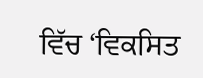ਵਿੱਚ ‘ਵਿਕਸਿਤ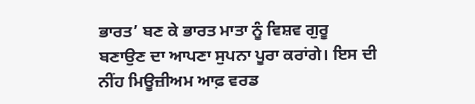ਭਾਰਤ’ ਬਣ ਕੇ ਭਾਰਤ ਮਾਤਾ ਨੂੰ ਵਿਸ਼ਵ ਗੁਰੂ ਬਣਾਉਣ ਦਾ ਆਪਣਾ ਸੁਪਨਾ ਪੂਰਾ ਕਰਾਂਗੇ। ਇਸ ਦੀ ਨੀਂਹ ਮਿਊਜ਼ੀਅਮ ਆਫ਼ ਵਰਡ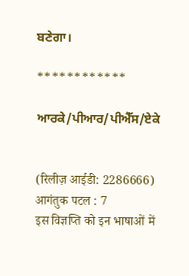ਬਣੇਗਾ।

************

ਆਰਕੇ/ਪੀਆਰ/ਪੀਐੱਸ/ਏਕੇ


(रिलीज़ आईडी: 2286666) आगंतुक पटल : 7
इस विज्ञप्ति को इन भाषाओं में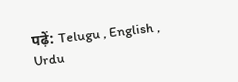पढ़ें: Telugu , English , Urdu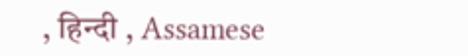, हिन्दी , Assamese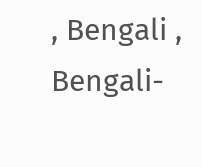, Bengali , Bengali-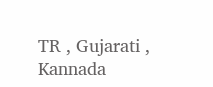TR , Gujarati , Kannada